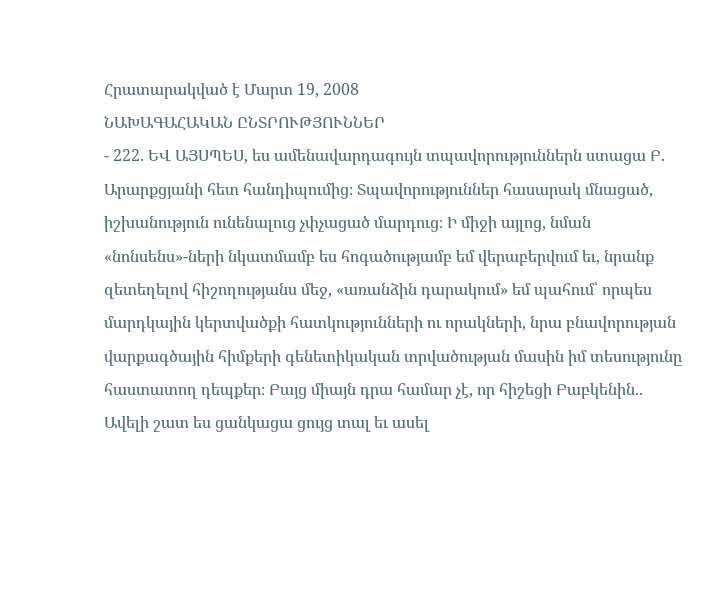Հրատարակված է Մարտ 19, 2008
ՆԱԽԱԳԱՀԱԿԱՆ ԸՆՏՐՈՒԹՅՈՒՆՆԵՐ
- 222. ԵՎ ԱՅՍՊԵՍ, ես ամենավարդագույն տպավորություններն ստացա Բ. Արարքցյանի հետ հանդիպումից։ Տպավորություններ հասարակ մնացած, իշխանություն ունենալուց չփչացած մարդուց։ Ի միջի այլոց, նման «նոնսենս»-ների նկատմամբ ես հոգածությամբ եմ վերաբերվում եւ, նրանք զետեղելով հիշողությանս մեջ, «առանձին դարակում» եմ պահում՝ որպես մարդկային կերտվածքի հատկությունների ու որակների, նրա բնավորության վարքագծային հիմքերի գենետիկական տրվածության մասին իմ տեսությունը հաստատող դեպքեր։ Բայց միայն դրա համար չէ, որ հիշեցի Բաբկենին.. Ավելի շատ ես ցանկացա ցույց տալ եւ ասել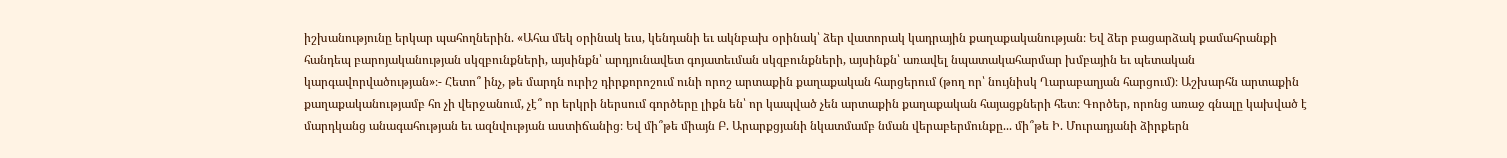իշխանությունը երկար պահողներին. «Ահա մեկ օրինակ եւս, կենդանի եւ ակնբախ օրինակ՝ ձեր վատորակ կադրային քաղաքականության։ Եվ ձեր բացարձակ քամահրանքի հանդեպ բարոյականության սկզբունքների, այսինքն՝ արդյունավետ գոյատեւման սկզբունքների, այսինքն՝ առավել նպատակահարմար խմբային եւ պետական կարգավորվածության»։- Հետո՞ ինչ, թե մարդն ուրիշ դիրքորոշում ունի որոշ արտաքին քաղաքական հարցերում (թող որ՝ նույնիսկ Ղարաբաղյան հարցում)։ Աշխարհն արտաքին քաղաքականությամբ հո չի վերջանում, չէ՞ որ երկրի ներսում գործերը լիքն են՝ որ կապված չեն արտաքին քաղաքական հայացքների հետ։ Գործեր, որոնց առաջ գնալը կախված է մարդկանց անագահության եւ ազնվության աստիճանից։ Եվ մի՞թե միայն Բ. Արարքցյանի նկատմամբ նման վերաբերմունքը... մի՞թե Ի. Մուրադյանի ձիրքերն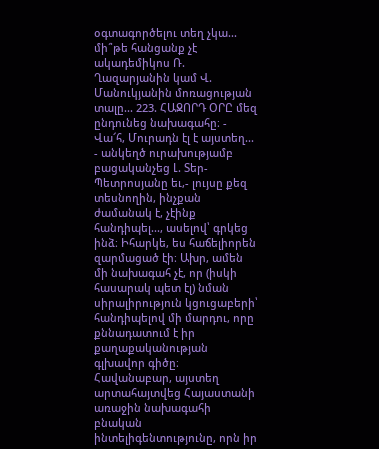օգտագործելու տեղ չկա... մի՞թե հանցանք չէ ակադեմիկոս Ռ. Ղազարյանին կամ Վ. Մանուկյանին մոռացության տալը... 223. ՀԱՋՈՐԴ ՕՐԸ մեզ ընդունեց նախագահը։ - Վա՜հ, Մուրադն էլ է այստեղ... - անկեղծ ուրախությամբ բացականչեց Լ. Տեր-Պետրոսյանը եւ,- լույսը քեզ տեսնողին, ինչքան ժամանակ է, չէինք հանդիպել..., ասելով՝ գրկեց ինձ։ Իհարկե, ես հաճելիորեն զարմացած էի։ Ախր, ամեն մի նախագահ չէ, որ (իսկի հասարակ պետ էլ) նման սիրալիրություն կցուցաբերի՝ հանդիպելով մի մարդու, որը քննադատում է իր քաղաքականության գլխավոր գիծը։ Հավանաբար, այստեղ արտահայտվեց Հայաստանի առաջին նախագահի բնական ինտելիգենտությունը, որն իր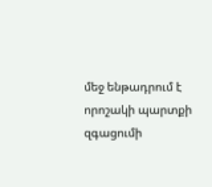մեջ ենթադրում է որոշակի պարտքի զգացումի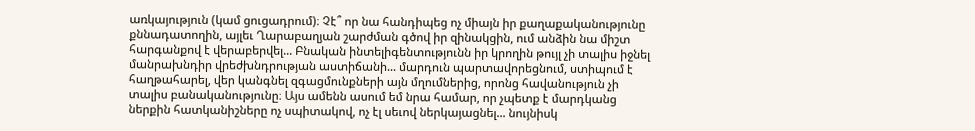առկայություն (կամ ցուցադրում)։ Չէ՞ որ նա հանդիպեց ոչ միայն իր քաղաքականությունը քննադատողին, այլեւ Ղարաբաղյան շարժման գծով իր զինակցին, ում անձին նա միշտ հարգանքով է վերաբերվել... Բնական ինտելիգենտությունն իր կրողին թույլ չի տալիս իջնել մանրախնդիր վրեժխնդրության աստիճանի... մարդուն պարտավորեցնում, ստիպում է հաղթահարել, վեր կանգնել զգացմունքների այն մղումներից, որոնց հավանություն չի տալիս բանականությունը։ Այս ամենն ասում եմ նրա համար, որ չպետք է մարդկանց ներքին հատկանիշները ոչ սպիտակով, ոչ էլ սեւով ներկայացնել... նույնիսկ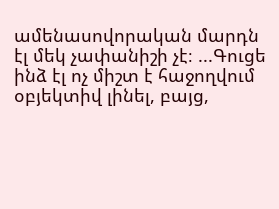ամենասովորական մարդն էլ մեկ չափանիշի չէ։ ...Գուցե ինձ էլ ոչ միշտ է հաջողվում օբյեկտիվ լինել, բայց,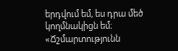երդվում եմ, ես դրա մեծ կողմնակիցն եմ։ «Ճշմարտությունն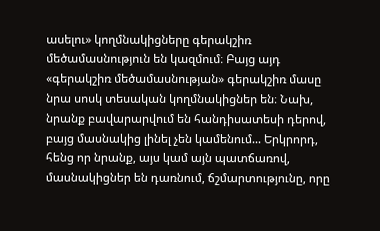ասելու» կողմնակիցները գերակշիռ մեծամասնություն են կազմում։ Բայց այդ «գերակշիռ մեծամասնության» գերակշիռ մասը նրա սոսկ տեսական կողմնակիցներ են։ Նախ, նրանք բավարարվում են հանդիսատեսի դերով, բայց մասնակից լինել չեն կամենում... Երկրորդ, հենց որ նրանք, այս կամ այն պատճառով, մասնակիցներ են դառնում, ճշմարտությունը, որը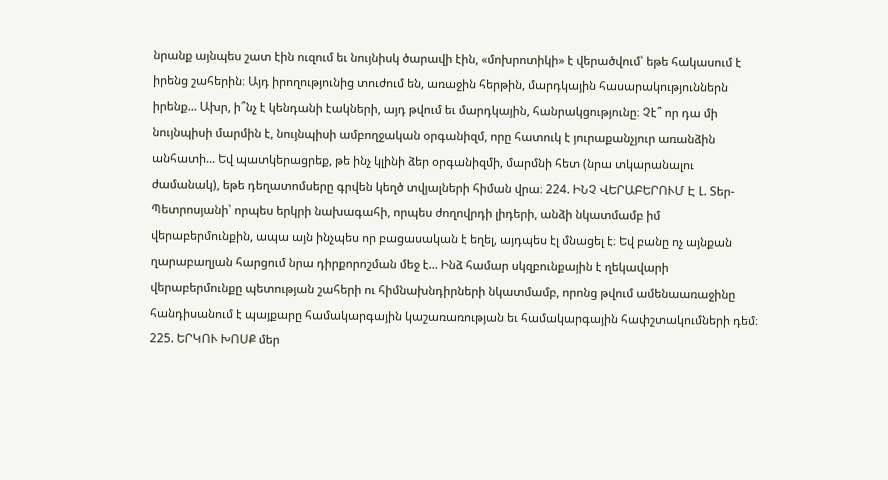նրանք այնպես շատ էին ուզում եւ նույնիսկ ծարավի էին, «մոխրոտիկի» է վերածվում՝ եթե հակասում է իրենց շահերին։ Այդ իրողությունից տուժում են, առաջին հերթին, մարդկային հասարակություններն իրենք... Ախր, ի՞նչ է կենդանի էակների, այդ թվում եւ մարդկային, հանրակցությունը։ Չէ՞ որ դա մի նույնպիսի մարմին է, նույնպիսի ամբողջական օրգանիզմ, որը հատուկ է յուրաքանչյուր առանձին անհատի... Եվ պատկերացրեք, թե ինչ կլինի ձեր օրգանիզմի, մարմնի հետ (նրա տկարանալու ժամանակ), եթե դեղատոմսերը գրվեն կեղծ տվյալների հիման վրա։ 224. ԻՆՉ ՎԵՐԱԲԵՐՈՒՄ Է Լ. Տեր-Պետրոսյանի՝ որպես երկրի նախագահի, որպես ժողովրդի լիդերի, անձի նկատմամբ իմ վերաբերմունքին, ապա այն ինչպես որ բացասական է եղել, այդպես էլ մնացել է։ Եվ բանը ոչ այնքան ղարաբաղյան հարցում նրա դիրքորոշման մեջ է... Ինձ համար սկզբունքային է ղեկավարի վերաբերմունքը պետության շահերի ու հիմնախնդիրների նկատմամբ, որոնց թվում ամենաառաջինը հանդիսանում է պայքարը համակարգային կաշառառության եւ համակարգային հափշտակումների դեմ։ 225. ԵՐԿՈՒ ԽՈՍՔ մեր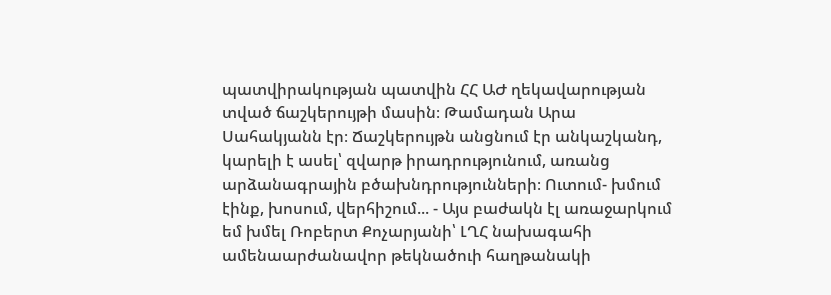պատվիրակության պատվին ՀՀ ԱԺ ղեկավարության տված ճաշկերույթի մասին։ Թամադան Արա Սահակյանն էր։ Ճաշկերույթն անցնում էր անկաշկանդ, կարելի է ասել՝ զվարթ իրադրությունում, առանց արձանագրային բծախնդրությունների։ Ուտում- խմում էինք, խոսում, վերհիշում... - Այս բաժակն էլ առաջարկում եմ խմել Ռոբերտ Քոչարյանի՝ ԼՂՀ նախագահի ամենաարժանավոր թեկնածուի հաղթանակի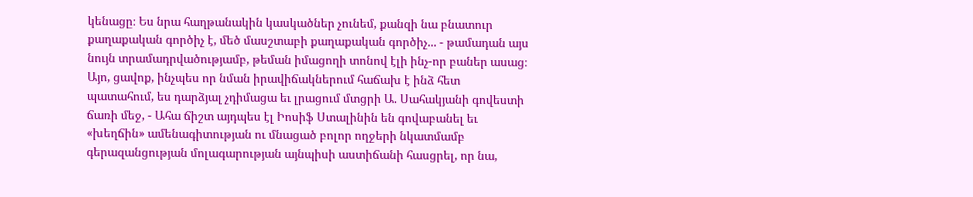կենացը։ Ես նրա հաղթանակին կասկածներ չունեմ, քանզի նա բնատուր քաղաքական գործիչ է, մեծ մասշտաբի քաղաքական գործիչ... - թամադան այս նույն տրամադրվածությամբ, թեման իմացողի տոնով էլի ինչ-որ բաներ ասաց։ Այո, ցավոք, ինչպես որ նման իրավիճակներում հաճախ է ինձ հետ պատահում, ես դարձյալ չդիմացա եւ լրացում մտցրի Ա. Սահակյանի գովեստի ճառի մեջ, - Ահա ճիշտ այդպես էլ Իոսիֆ Ստալինին են գովաբանել եւ «խեղճին» ամենագիտության ու մնացած բոլոր ողջերի նկատմամբ գերազանցության մոլագարության այնպիսի աստիճանի հասցրել, որ նա,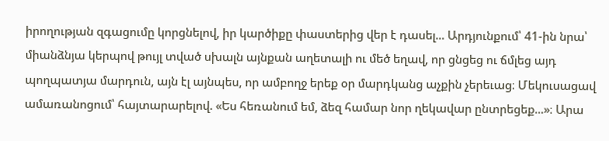իրողության զգացումը կորցնելով, իր կարծիքը փաստերից վեր է դասել... Արդյունքում՝ 41-ին նրա՝ միանձնյա կերպով թույլ տված սխալն այնքան աղետալի ու մեծ եղավ, որ ցնցեց ու ճմլեց այդ պողպատյա մարդուն, այն էլ այնպես, որ ամբողջ երեք օր մարդկանց աչքին չերեւաց։ Մեկուսացավ ամառանոցում՝ հայտարարելով. «Ես հեռանում եմ, ձեզ համար նոր ղեկավար ընտրեցեք...»։ Արա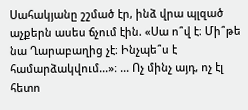Սահակյանը շշմած էր, ինձ վրա պլզած աչքերն ասես ճչում էին. «Սա ո՞վ է։ Մի՞թե նա Ղարաբաղից չէ։ Ինչպե՞ս է համարձակվում...»։ ... Ոչ մինչ այդ, ոչ էլ հետո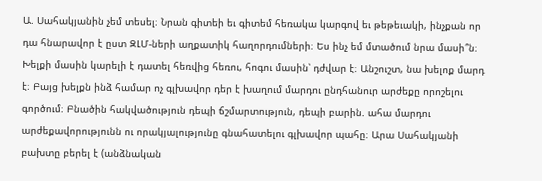Ա. Սահակյանին չեմ տեսել։ Նրան գիտեի եւ գիտեմ հեռակա կարգով եւ թեթեւակի, ինչքան որ դա հնարավոր է ըստ ԶԼՄ-ների աղքատիկ հաղորդումների։ Ես ինչ եմ մտածում նրա մասի՞ն։ Խելքի մասին կարելի է դատել հեռվից հեռու, հոգու մասին՝ դժվար է։ Անշուշտ, նա խելոք մարդ է։ Բայց խելքն ինձ համար ոչ գլխավոր դեր է խաղում մարդու ընդհանուր արժեքը որոշելու գործում։ Բնածին հակվածություն դեպի ճշմարտություն, դեպի բարին. ահա մարդու արժեքավորությունն ու որակյալությունը գնահատելու գլխավոր պահը։ Արա Սահակյանի բախտը բերել է (անձնական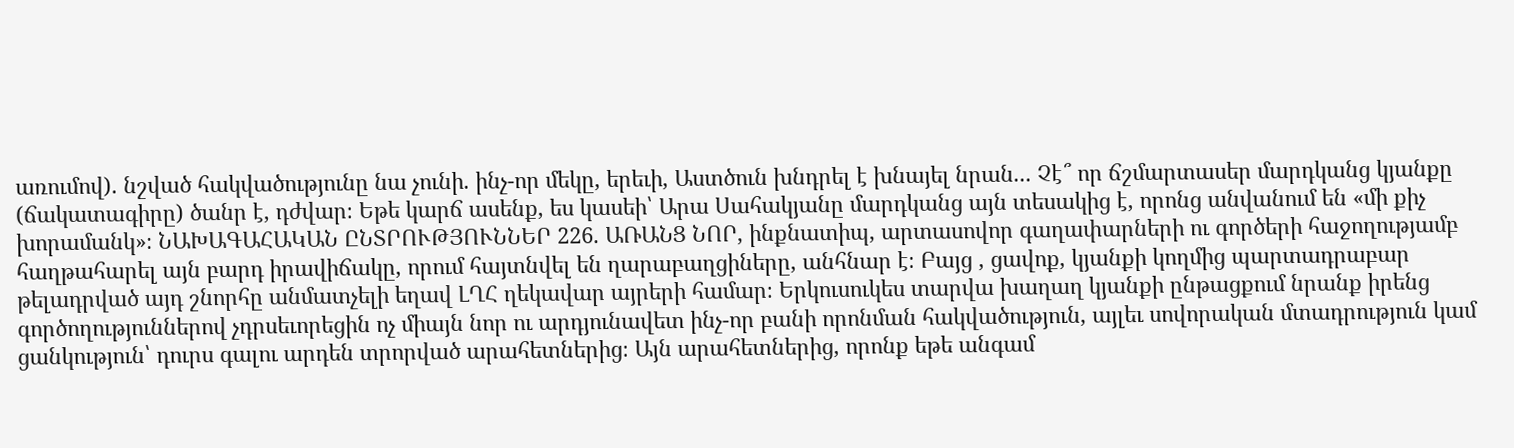առումով). նշված հակվածությունը նա չունի. ինչ-որ մեկը, երեւի, Աստծուն խնդրել է խնայել նրան... Չէ՞ որ ճշմարտասեր մարդկանց կյանքը (ճակատագիրը) ծանր է, դժվար։ Եթե կարճ ասենք, ես կասեի՝ Արա Սահակյանը մարդկանց այն տեսակից է, որոնց անվանում են «մի քիչ խորամանկ»։ ՆԱԽԱԳԱՀԱԿԱՆ ԸՆՏՐՈՒԹՅՈՒՆՆԵՐ 226. ԱՌԱՆՑ ՆՈՐ, ինքնատիպ, արտասովոր գաղափարների ու գործերի հաջողությամբ հաղթահարել այն բարդ իրավիճակը, որում հայտնվել են ղարաբաղցիները, անհնար է։ Բայց , ցավոք, կյանքի կողմից պարտադրաբար թելադրված այդ շնորհը անմատչելի եղավ ԼՂՀ ղեկավար այրերի համար։ Երկուսուկես տարվա խաղաղ կյանքի ընթացքում նրանք իրենց գործողություններով չդրսեւորեցին ոչ միայն նոր ու արդյունավետ ինչ-որ բանի որոնման հակվածություն, այլեւ սովորական մտադրություն կամ ցանկություն՝ դուրս գալու արդեն տրորված արահետներից։ Այն արահետներից, որոնք եթե անգամ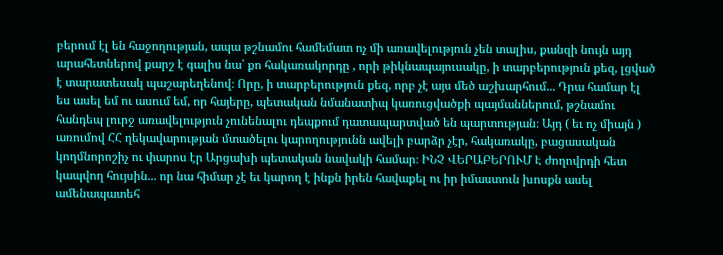բերում էլ են հաջողության, ապա թշնամու համեմատ ոչ մի առավելություն չեն տալիս, քանզի նույն այդ արահետներով քարշ է գալիս նա՝ քո հակառակորդը , որի թիկնապայուսակը, ի տարբերություն քեզ, լցված է տարատեսակ պաշարեղենով։ Որը, ի տարբերություն քեզ, որբ չէ այս մեծ աշխարհում... Դրա համար էլ ես ասել եմ ու ասում եմ, որ հայերը, պետական նմանատիպ կառուցվածքի պայմաններում, թշնամու հանդեպ լուրջ առավելություն չունենալու դեպքում դատապարտված են պարտության։ Այդ ( եւ ոչ միայն ) առումով ՀՀ ղեկավարության մտածելու կարողությունն ավելի բարձր չէր, հակառակը, բացասական կողմնորոշիչ ու փարոս էր Արցախի պետական նավակի համար։ ԻՆՉ ՎԵՐԱԲԵՐՈՒՄ Է ժողովրդի հետ կապվող հույսին... որ նա հիմար չէ եւ կարող է ինքն իրեն հավաքել ու իր իմաստուն խոսքն ասել ամենապատեհ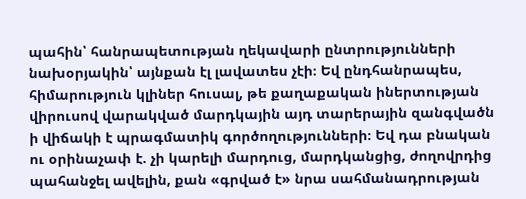պահին՝ հանրապետության ղեկավարի ընտրությունների նախօրյակին՝ այնքան էլ լավատես չէի։ Եվ ընդհանրապես, հիմարություն կլիներ հուսալ, թե քաղաքական իներտության վիրուսով վարակված մարդկային այդ տարերային զանգվածն ի վիճակի է պրագմատիկ գործողությունների։ Եվ դա բնական ու օրինաչափ է. չի կարելի մարդուց, մարդկանցից, ժողովրդից պահանջել ավելին, քան «գրված է» նրա սահմանադրության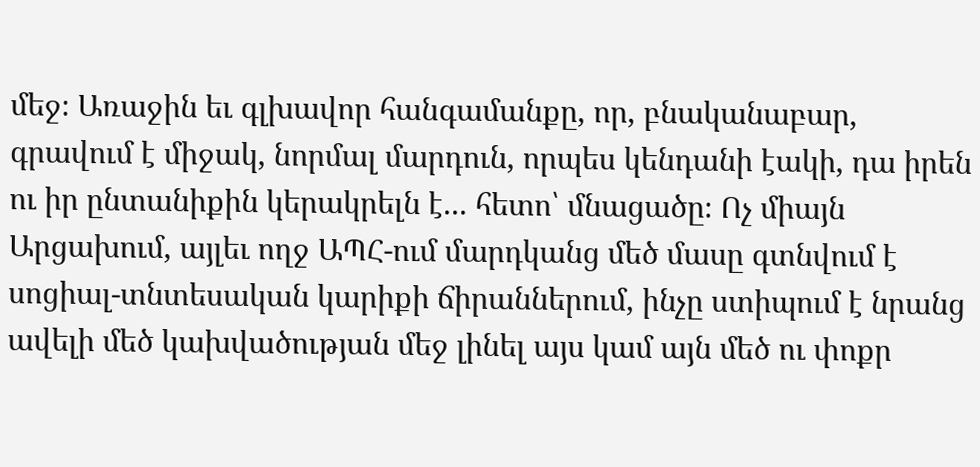մեջ։ Առաջին եւ գլխավոր հանգամանքը, որ, բնականաբար, գրավում է միջակ, նորմալ մարդուն, որպես կենդանի էակի, դա իրեն ու իր ընտանիքին կերակրելն է... հետո՝ մնացածը։ Ոչ միայն Արցախում, այլեւ ողջ ԱՊՀ-ում մարդկանց մեծ մասը գտնվում է սոցիալ-տնտեսական կարիքի ճիրաններում, ինչը ստիպում է նրանց ավելի մեծ կախվածության մեջ լինել այս կամ այն մեծ ու փոքր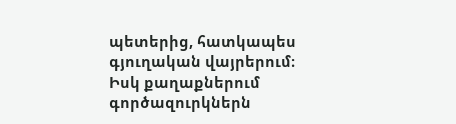պետերից, հատկապես գյուղական վայրերում։ Իսկ քաղաքներում գործազուրկներն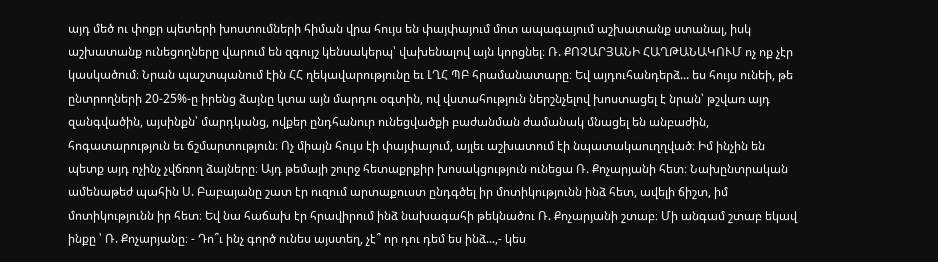այդ մեծ ու փոքր պետերի խոստումների հիման վրա հույս են փայփայում մոտ ապագայում աշխատանք ստանալ, իսկ աշխատանք ունեցողները վարում են զգույշ կենսակերպ՝ վախենալով այն կորցնել։ Ռ. ՔՈՉԱՐՅԱՆԻ ՀԱՂԹԱՆԱԿՈՒՄ ոչ ոք չէր կասկածում։ Նրան պաշտպանում էին ՀՀ ղեկավարությունը եւ ԼՂՀ ՊԲ հրամանատարը։ Եվ այդուհանդերձ... ես հույս ունեի, թե ընտրողների 20-25%-ը իրենց ձայնը կտա այն մարդու օգտին, ով վստահություն ներշնչելով խոստացել է նրան՝ թշվառ այդ զանգվածին, այսինքն՝ մարդկանց, ովքեր ընդհանուր ունեցվածքի բաժանման ժամանակ մնացել են անբաժին, հոգատարություն եւ ճշմարտություն։ Ոչ միայն հույս էի փայփայում, այլեւ աշխատում էի նպատակաուղղված։ Իմ ինչին են պետք այդ ոչինչ չվճռող ձայները։ Այդ թեմայի շուրջ հետաքրքիր խոսակցություն ունեցա Ռ. Քոչարյանի հետ։ Նախընտրական ամենաթեժ պահին Ս. Բաբայանը շատ էր ուզում արտաքուստ ընդգծել իր մոտիկությունն ինձ հետ, ավելի ճիշտ, իմ մոտիկությունն իր հետ։ Եվ նա հաճախ էր հրավիրում ինձ նախագահի թեկնածու Ռ. Քոչարյանի շտաբ։ Մի անգամ շտաբ եկավ ինքը ՝ Ռ. Քոչարյանը։ - Դո՞ւ ինչ գործ ունես այստեղ, չէ՞ որ դու դեմ ես ինձ...,- կես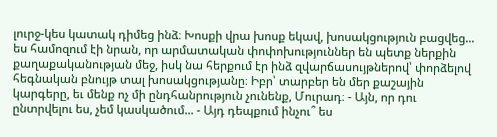լուրջ-կես կատակ դիմեց ինձ։ Խոսքի վրա խոսք եկավ, խոսակցություն բացվեց... ես համոզում էի նրան, որ արմատական փոփոխություններ են պետք ներքին քաղաքականության մեջ, իսկ նա հերքում էր ինձ զվարճասույթներով՝ փորձելով հեգնական բնույթ տալ խոսակցությանը։ Իբր՝ տարբեր են մեր քաշային կարգերը, եւ մենք ոչ մի ընդհանրություն չունենք, Մուրադ։ - Այն, որ դու ընտրվելու ես, չեմ կասկածում... - Այդ դեպքում ինչու՞ ես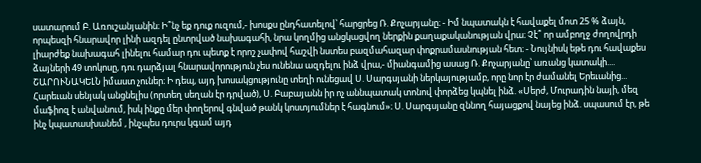սատարում Բ. Առուշանյանին։ Ի՞նչ եք դուք ուզում,- խոսքս ընդհատելով՝ հարցրեց Ռ. Քոչարյանը։ - Իմ նպատակն է հավաքել մոտ 25 % ձայն, որպեսզի հնարավոր լինի ազդել ընտրված նախագահի, նրա կողմից անցկացվող ներքին քաղաքականության վրա։ Չէ՞ որ ամբողջ ժողովրդի լիարժեք նախագահ լինելու համար դու պետք է որոշ չափով հաշվի նստես բազմահազար փոքրամասնության հետ։ - Նույնիսկ եթե դու հավաքես ձայների 49 տոկոսը, դու դարձյալ հնարավորություն չես ունենա ազդելու ինձ վրա,- միանգամից ասաց Ռ. Քոչարյանը՝ առանց կատակի.... ՇԱՐՈՒՆԱԿԵԼՆ իմաստ չուներ։ Ի դեպ, այդ խոսակցությունը տեղի ունեցավ Ս. Սարգսյանի ներկայությամբ, որը նոր էր ժամանել Երեւանից... Հարեւան սենյակ անցնելիս (որտեղ սեղան էր դրված), Ս. Բաբայանն իր ոչ աննպատակ տոնով փորձեց կպնել ինձ. «Սերժ, Մուրադին նայի, մեզ մաֆիոզ է անվանում, իսկ ինքը մեր փողերով գնված թանկ կոստյումներ է հագնում»։ Ս. Սարգսյանը զննող հայացքով նայեց ինձ. սպասում էր, թե ինչ կպատասխանեմ , ինչպես դուրս կգամ այդ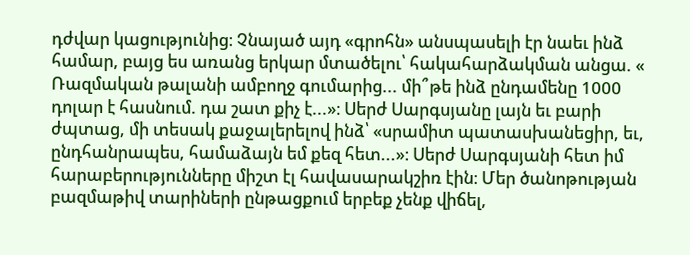դժվար կացությունից։ Չնայած այդ «գրոհն» անսպասելի էր նաեւ ինձ համար, բայց ես առանց երկար մտածելու՝ հակահարձակման անցա. « Ռազմական թալանի ամբողջ գումարից... մի՞թե ինձ ընդամենը 1000 դոլար է հասնում. դա շատ քիչ է...»։ Սերժ Սարգսյանը լայն եւ բարի ժպտաց, մի տեսակ քաջալերելով ինձ՝ «սրամիտ պատասխանեցիր, եւ, ընդհանրապես, համաձայն եմ քեզ հետ...»։ Սերժ Սարգսյանի հետ իմ հարաբերությունները միշտ էլ հավասարակշիռ էին։ Մեր ծանոթության բազմաթիվ տարիների ընթացքում երբեք չենք վիճել,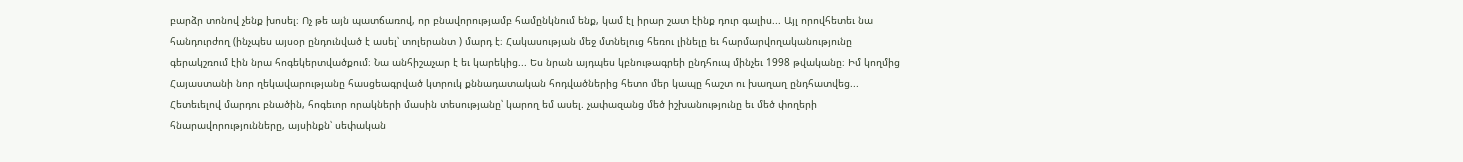բարձր տոնով չենք խոսել։ Ոչ թե այն պատճառով, որ բնավորությամբ համընկնում ենք, կամ էլ իրար շատ էինք դուր գալիս... Այլ որովհետեւ նա հանդուրժող (ինչպես այսօր ընդունված է ասել՝ տոլերանտ ) մարդ է։ Հակասության մեջ մտնելուց հեռու լինելը եւ հարմարվողականությունը գերակշռում էին նրա հոգեկերտվածքում։ Նա անհիշաչար է եւ կարեկից... Ես նրան այդպես կբնութագրեի ընդհուպ մինչեւ 1998 թվականը։ Իմ կողմից Հայաստանի նոր ղեկավարությանը հասցեագրված կտրուկ քննադատական հոդվածներից հետո մեր կապը հաշտ ու խաղաղ ընդհատվեց... Հետեւելով մարդու բնածին, հոգեւոր որակների մասին տեսությանը՝ կարող եմ ասել. չափազանց մեծ իշխանությունը եւ մեծ փողերի հնարավորությունները, այսինքն՝ սեփական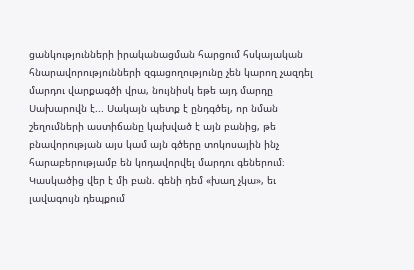ցանկությունների իրականացման հարցում հսկայական հնարավորությունների զգացողությունը չեն կարող չազդել մարդու վարքագծի վրա, նույնիսկ եթե այդ մարդը Սախարովն է... Սակայն պետք է ընդգծել, որ նման շեղումների աստիճանը կախված է այն բանից, թե բնավորության այս կամ այն գծերը տոկոսային ինչ հարաբերությամբ են կոդավորվել մարդու գեներում։ Կասկածից վեր է մի բան. գենի դեմ «խաղ չկա», եւ լավագույն դեպքում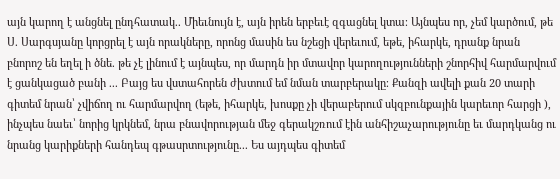այն կարող է անցնել ընդհատակ.. Միեւնույն է, այն իրեն երբեւէ զգացնել կտա։ Այնպես որ, չեմ կարծում, թե Ս. Սարգսյանը կորցրել է այն որակները, որոնց մասին ես նշեցի վերեւում, եթե, իհարկե, դրանք նրան բնորոշ են եղել ի ծնե. թե չէ լինում է այնպես, որ մարդն իր մտավոր կարողությունների շնորհիվ հարմարվում է ցանկացած բանի ... Բայց ես վստահորեն ժխտում եմ նման տարբերակը։ Քանզի ավելի քան 20 տարի գիտեմ նրան՝ չվիճող ու հարմարվող (եթե, իհարկե, խոսքը չի վերաբերում սկզբունքային կարեւոր հարցի ), ինչպես նաեւ՝ նորից կրկնեմ, նրա բնավորության մեջ գերակշռում էին անհիշաչարությունը եւ մարդկանց ու նրանց կարիքների հանդեպ գթասրտությունը... Ես այդպես գիտեմ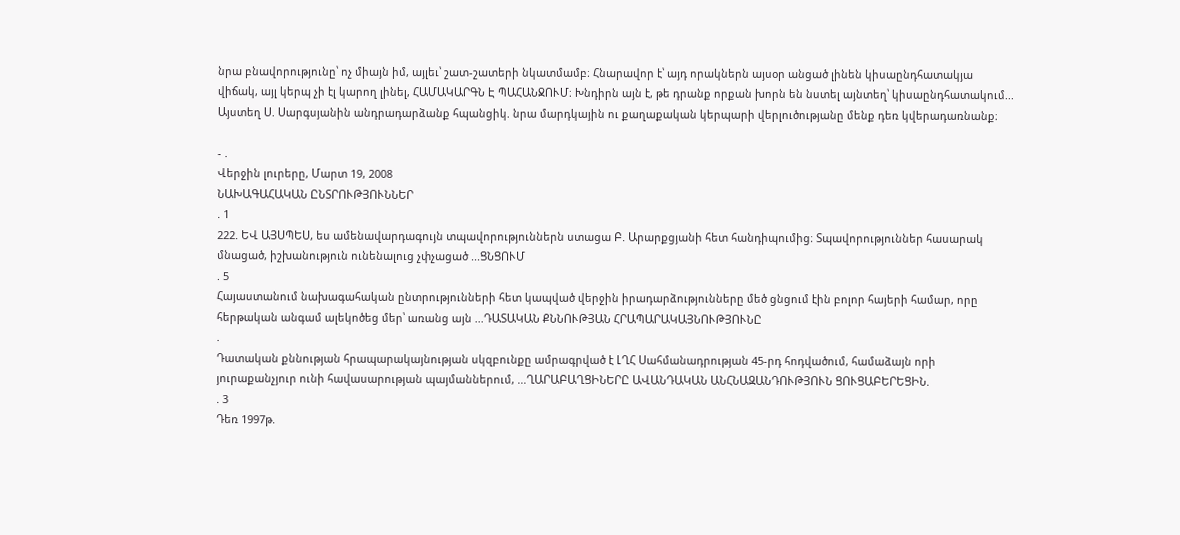նրա բնավորությունը՝ ոչ միայն իմ, այլեւ՝ շատ-շատերի նկատմամբ։ Հնարավոր է՝ այդ որակներն այսօր անցած լինեն կիսաընդհատակյա վիճակ, այլ կերպ չի էլ կարող լինել, ՀԱՄԱԿԱՐԳՆ Է ՊԱՀԱՆՋՈՒՄ։ Խնդիրն այն է, թե դրանք որքան խորն են նստել այնտեղ՝ կիսաընդհատակում... Այստեղ Ս. Սարգսյանին անդրադարձանք հպանցիկ. նրա մարդկային ու քաղաքական կերպարի վերլուծությանը մենք դեռ կվերադառնանք։

- .
Վերջին լուրերը, Մարտ 19, 2008
ՆԱԽԱԳԱՀԱԿԱՆ ԸՆՏՐՈՒԹՅՈՒՆՆԵՐ
. 1
222. ԵՎ ԱՅՍՊԵՍ, ես ամենավարդագույն տպավորություններն ստացա Բ. Արարքցյանի հետ հանդիպումից։ Տպավորություններ հասարակ մնացած, իշխանություն ունենալուց չփչացած ...ՑՆՑՈՒՄ
. 5
Հայաստանում նախագահական ընտրությունների հետ կապված վերջին իրադարձությունները մեծ ցնցում էին բոլոր հայերի համար, որը հերթական անգամ ալեկոծեց մեր՝ առանց այն ...ԴԱՏԱԿԱՆ ՔՆՆՈՒԹՅԱՆ ՀՐԱՊԱՐԱԿԱՅՆՈՒԹՅՈՒՆԸ
.
Դատական քննության հրապարակայնության սկզբունքը ամրագրված է ԼՂՀ Սահմանադրության 45-րդ հոդվածում, համաձայն որի յուրաքանչյուր ունի հավասարության պայմաններում, ...ՂԱՐԱԲԱՂՑԻՆԵՐԸ ԱՎԱՆԴԱԿԱՆ ԱՆՀՆԱԶԱՆԴՈՒԹՅՈՒՆ ՑՈՒՑԱԲԵՐԵՑԻՆ.
. 3
Դեռ 1997թ.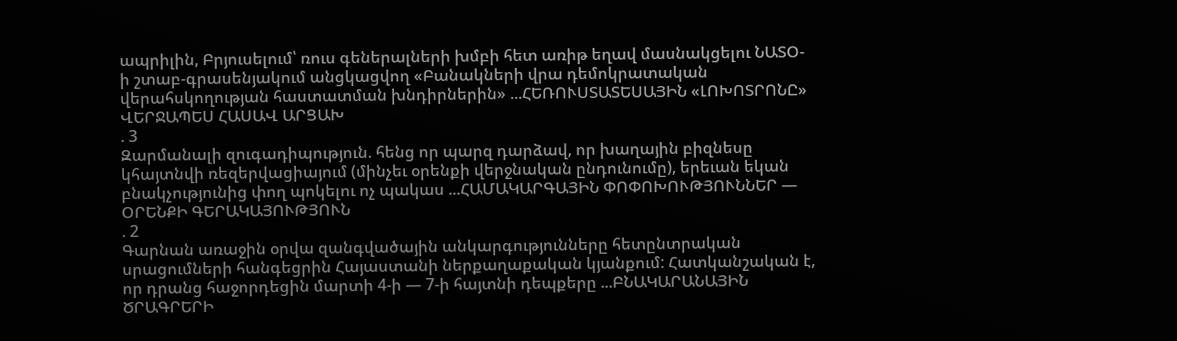ապրիլին, Բրյուսելում՝ ռուս գեներալների խմբի հետ առիթ եղավ մասնակցելու ՆԱՏՕ-ի շտաբ-գրասենյակում անցկացվող «Բանակների վրա դեմոկրատական վերահսկողության հաստատման խնդիրներին» ...ՀԵՌՈՒՍՏԱՏԵՍԱՅԻՆ «ԼՈԽՈՏՐՈՆԸ» ՎԵՐՋԱՊԵՍ ՀԱՍԱՎ ԱՐՑԱԽ
. 3
Զարմանալի զուգադիպություն. հենց որ պարզ դարձավ, որ խաղային բիզնեսը կհայտնվի ռեզերվացիայում (մինչեւ օրենքի վերջնական ընդունումը), երեւան եկան բնակչությունից փող պոկելու ոչ պակաս ...ՀԱՄԱԿԱՐԳԱՅԻՆ ՓՈՓՈԽՈՒԹՅՈՒՆՆԵՐ — ՕՐԵՆՔԻ ԳԵՐԱԿԱՅՈՒԹՅՈՒՆ
. 2
Գարնան առաջին օրվա զանգվածային անկարգությունները հետընտրական սրացումների հանգեցրին Հայաստանի ներքաղաքական կյանքում: Հատկանշական է, որ դրանց հաջորդեցին մարտի 4-ի — 7-ի հայտնի դեպքերը ...ԲՆԱԿԱՐԱՆԱՅԻՆ ԾՐԱԳՐԵՐԻ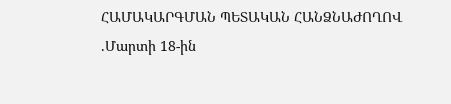ՀԱՄԱԿԱՐԳՄԱՆ ՊԵՏԱԿԱՆ ՀԱՆՁՆԱԺՈՂՈՎ
.Մարտի 18-ին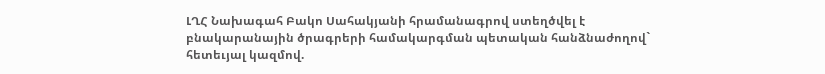ԼՂՀ Նախագահ Բակո Սահակյանի հրամանագրով ստեղծվել է բնակարանային ծրագրերի համակարգման պետական հանձնաժողով` հետեւյալ կազմով.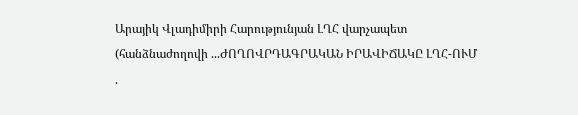Արայիկ Վլադիմիրի Հարությունյան ԼՂՀ վարչապետ (հանձնաժողովի ...ԺՈՂՈՎՐԴԱԳՐԱԿԱՆ ԻՐԱՎԻՃԱԿԸ ԼՂՀ-ՈՒՄ
.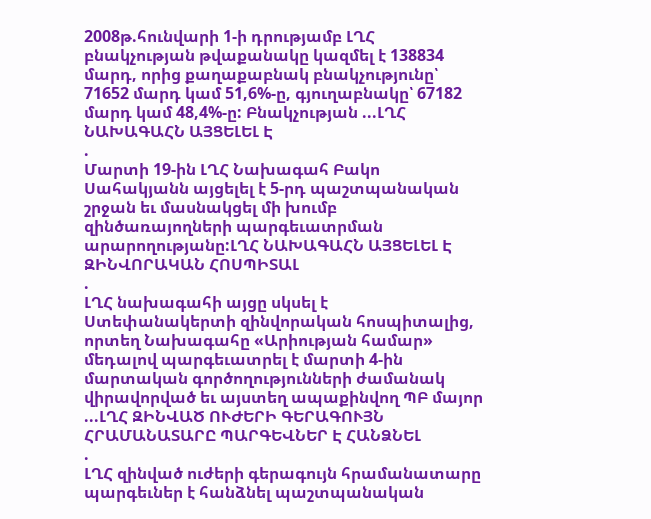2008թ.հունվարի 1-ի դրությամբ ԼՂՀ բնակչության թվաքանակը կազմել է 138834 մարդ, որից քաղաքաբնակ բնակչությունը՝ 71652 մարդ կամ 51,6%-ը, գյուղաբնակը՝ 67182 մարդ կամ 48,4%-ը: Բնակչության ...ԼՂՀ ՆԱԽԱԳԱՀՆ ԱՅՑԵԼԵԼ Է
.
Մարտի 19-ին ԼՂՀ Նախագահ Բակո Սահակյանն այցելել է 5-րդ պաշտպանական շրջան եւ մասնակցել մի խումբ զինծառայողների պարգեւատրման արարողությանը:ԼՂՀ ՆԱԽԱԳԱՀՆ ԱՅՑԵԼԵԼ Է ԶԻՆՎՈՐԱԿԱՆ ՀՈՍՊԻՏԱԼ
.
ԼՂՀ նախագահի այցը սկսել է Ստեփանակերտի զինվորական հոսպիտալից, որտեղ Նախագահը «Արիության համար» մեդալով պարգեւատրել է մարտի 4-ին մարտական գործողությունների ժամանակ վիրավորված եւ այստեղ ապաքինվող ՊԲ մայոր ...ԼՂՀ ԶԻՆՎԱԾ ՈՒԺԵՐԻ ԳԵՐԱԳՈՒՅՆ ՀՐԱՄԱՆԱՏԱՐԸ ՊԱՐԳԵՎՆԵՐ Է ՀԱՆՁՆԵԼ
.
ԼՂՀ զինված ուժերի գերագույն հրամանատարը պարգեւներ է հանձնել պաշտպանական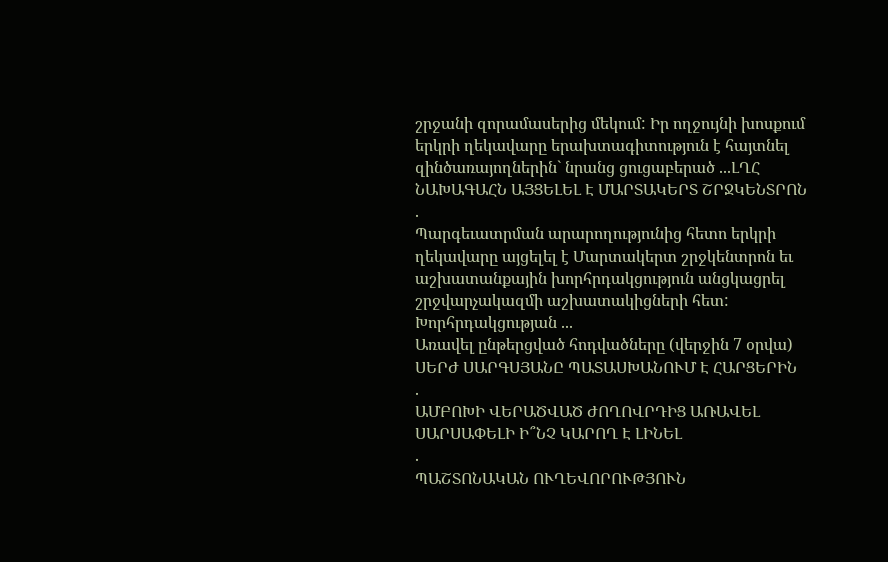շրջանի զորամասերից մեկում: Իր ողջույնի խոսքում երկրի ղեկավարը երախտագիտություն է հայտնել զինծառայողներին` նրանց ցուցաբերած ...ԼՂՀ ՆԱԽԱԳԱՀՆ ԱՅՑԵԼԵԼ Է ՄԱՐՏԱԿԵՐՏ ՇՐՋԿԵՆՏՐՈՆ
.
Պարգեւատրման արարողությունից հետո երկրի ղեկավարը այցելել է Մարտակերտ շրջկենտրոն եւ աշխատանքային խորհրդակցություն անցկացրել շրջվարչակազմի աշխատակիցների հետ: Խորհրդակցության ...
Առավել ընթերցված հոդվածները (վերջին 7 օրվա)
ՍԵՐԺ ՍԱՐԳՍՅԱՆԸ ՊԱՏԱՍԽԱՆՈՒՄ Է ՀԱՐՑԵՐԻՆ
.
ԱՄԲՈԽԻ ՎԵՐԱԾՎԱԾ ԺՈՂՈՎՐԴԻՑ ԱՌԱՎԵԼ ՍԱՐՍԱՓԵԼԻ Ի՞ՆՉ ԿԱՐՈՂ Է ԼԻՆԵԼ
.
ՊԱՇՏՈՆԱԿԱՆ ՈՒՂԵՎՈՐՈՒԹՅՈՒՆ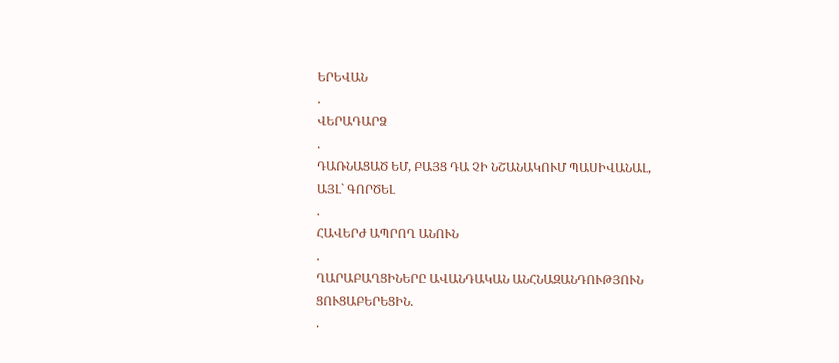ԵՐԵՎԱՆ
.
ՎԵՐԱԴԱՐՁ
.
ԴԱՌՆԱՑԱԾ ԵՄ, ԲԱՅՑ ԴԱ ՉԻ ՆՇԱՆԱԿՈՒՄ ՊԱՍԻՎԱՆԱԼ, ԱՅԼ` ԳՈՐԾԵԼ
.
ՀԱՎԵՐԺ ԱՊՐՈՂ ԱՆՈՒՆ
.
ՂԱՐԱԲԱՂՑԻՆԵՐԸ ԱՎԱՆԴԱԿԱՆ ԱՆՀՆԱԶԱՆԴՈՒԹՅՈՒՆ ՑՈՒՑԱԲԵՐԵՑԻՆ.
.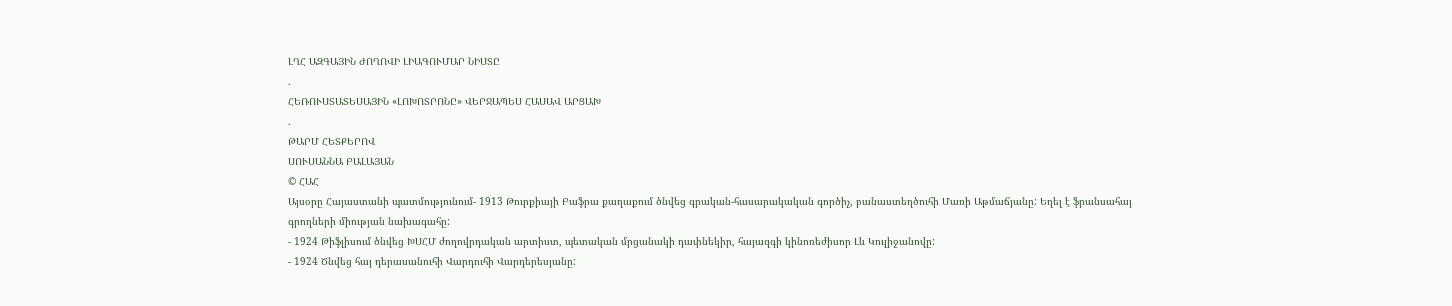ԼՂՀ ԱԶԳԱՅԻՆ ԺՈՂՈՎԻ ԼԻԱԳՈՒՄԱՐ ՆԻՍՏԸ
.
ՀԵՌՈՒՍՏԱՏԵՍԱՅԻՆ «ԼՈԽՈՏՐՈՆԸ» ՎԵՐՋԱՊԵՍ ՀԱՍԱՎ ԱՐՑԱԽ
.
ԹԱՐՄ ՀԵՏՔԵՐՈՎ
ՍՈՒՍԱՆՆԱ ԲԱԼԱՅԱՆ
© ՀԱՀ
Այսօրը Հայաստանի պատմությունում- 1913 Թուրքիայի Բաֆրա քաղաքում ծնվեց գրական-հասարակական գործիչ, բանաստեղծուհի Մառի Աթմաճյանը: Եղել է ֆրանսահայ գրողների միության նախագահը:
- 1924 Թիֆլիսում ծնվեց ԽՍՀՄ ժողովրդական արտիստ, պետական մրցանակի դափնեկիր, հայազգի կինոռեժիսոր Լև Կուլիջանովը:
- 1924 Ծնվեց հայ դերասանուհի Վարդուհի Վարդերեսյանը: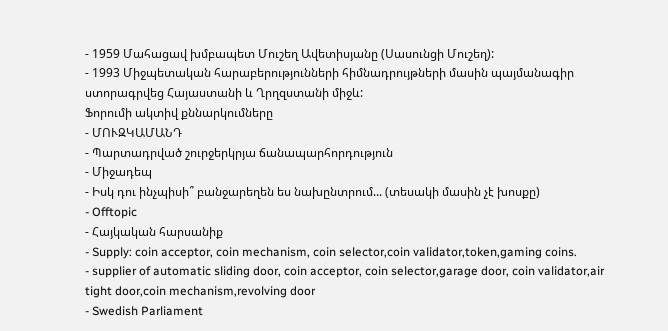- 1959 Մահացավ խմբապետ Մուշեղ Ավետիսյանը (Սասունցի Մուշեղ):
- 1993 Միջպետական հարաբերությունների հիմնադրույթների մասին պայմանագիր ստորագրվեց Հայաստանի և Ղրղզստանի միջև:
Ֆորումի ակտիվ քննարկումները
- ՄՈՒԶԿԱՄԱՆԴ
- Պարտադրված շուրջերկրյա ճանապարհորդություն
- Միջադեպ
- Իսկ դու ինչպիսի՞ բանջարեղեն ես նախընտրում... (տեսակի մասին չէ խոսքը)
- Offtopic
- Հայկական հարսանիք
- Supply: coin acceptor, coin mechanism, coin selector,coin validator,token,gaming coins.
- supplier of automatic sliding door, coin acceptor, coin selector,garage door, coin validator,air tight door,coin mechanism,revolving door
- Swedish Parliament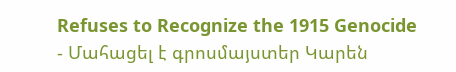Refuses to Recognize the 1915 Genocide
- Մահացել է գրոսմայստեր Կարեն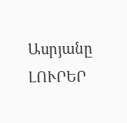Ասրյանը
ԼՈՒՐԵՐ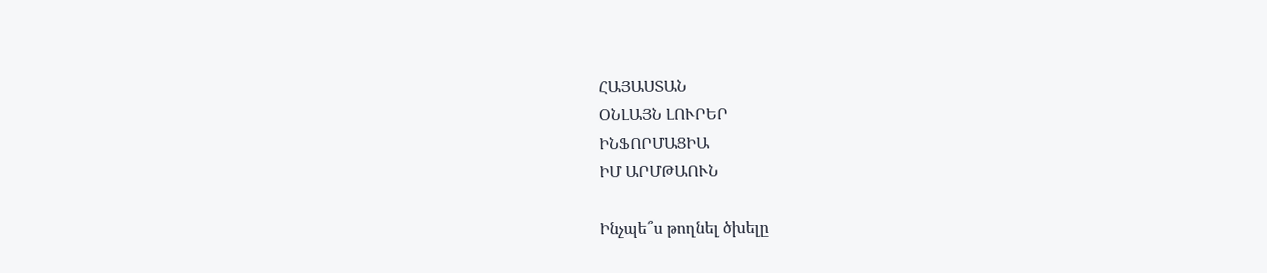ՀԱՅԱՍՏԱՆ
ՕՆԼԱՅՆ ԼՈՒՐԵՐ
ԻՆՖՈՐՄԱՑԻԱ
ԻՄ ԱՐՄԹԱՈՒՆ

Ինչպե՞ս թողնել ծխելը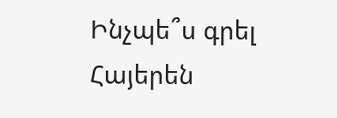Ինչպե՞ս գրել Հայերեն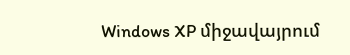Windows XP միջավայրում